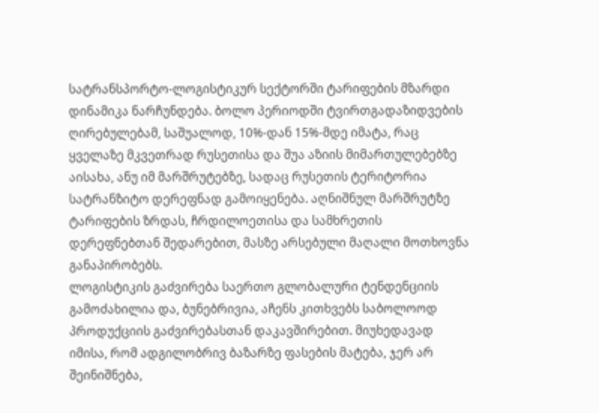სატრანსპორტო-ლოგისტიკურ სექტორში ტარიფების მზარდი დინამიკა ნარჩუნდება. ბოლო პერიოდში ტვირთგადაზიდვების ღირებულებამ, საშუალოდ, 10%-დან 15%-მდე იმატა, რაც ყველაზე მკვეთრად რუსეთისა და შუა აზიის მიმართულებებზე აისახა, ანუ იმ მარშრუტებზე, სადაც რუსეთის ტერიტორია სატრანზიტო დერეფნად გამოიყენება. აღნიშნულ მარშრუტზე ტარიფების ზრდას, ჩრდილოეთისა და სამხრეთის დერეფნებთან შედარებით, მასზე არსებული მაღალი მოთხოვნა განაპირობებს.
ლოგისტიკის გაძვირება საერთო გლობალური ტენდენციის გამოძახილია და, ბუნებრივია, აჩენს კითხვებს საბოლოოდ პროდუქციის გაძვირებასთან დაკავშირებით. მიუხედავად იმისა, რომ ადგილობრივ ბაზარზე ფასების მატება, ჯერ არ შეინიშნება,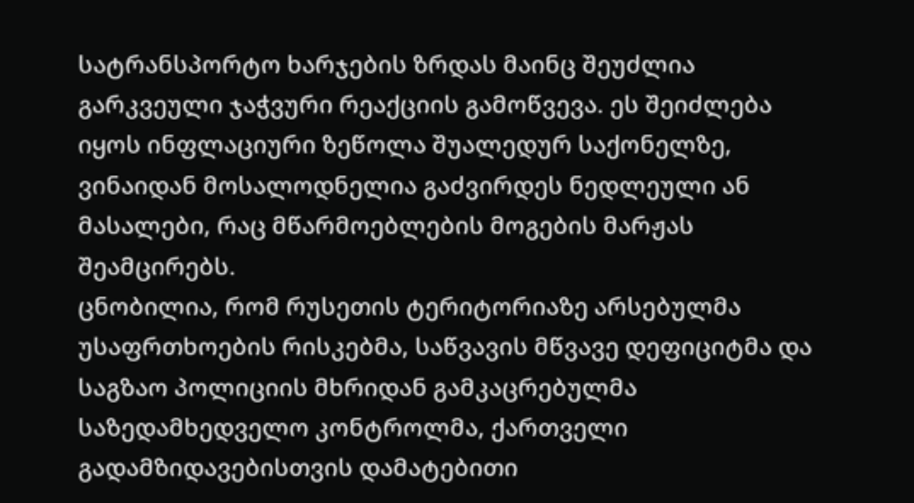სატრანსპორტო ხარჯების ზრდას მაინც შეუძლია გარკვეული ჯაჭვური რეაქციის გამოწვევა. ეს შეიძლება იყოს ინფლაციური ზეწოლა შუალედურ საქონელზე, ვინაიდან მოსალოდნელია გაძვირდეს ნედლეული ან მასალები, რაც მწარმოებლების მოგების მარჟას შეამცირებს.
ცნობილია, რომ რუსეთის ტერიტორიაზე არსებულმა უსაფრთხოების რისკებმა, საწვავის მწვავე დეფიციტმა და საგზაო პოლიციის მხრიდან გამკაცრებულმა საზედამხედველო კონტროლმა, ქართველი გადამზიდავებისთვის დამატებითი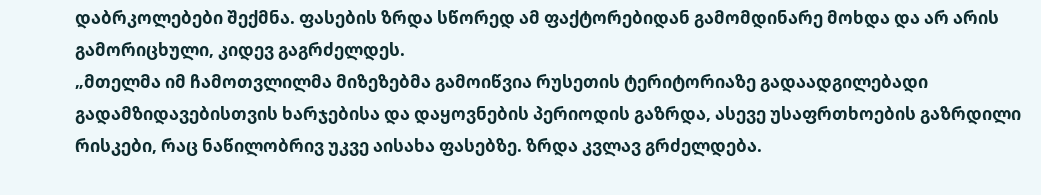დაბრკოლებები შექმნა. ფასების ზრდა სწორედ ამ ფაქტორებიდან გამომდინარე მოხდა და არ არის გამორიცხული, კიდევ გაგრძელდეს.
„მთელმა იმ ჩამოთვლილმა მიზეზებმა გამოიწვია რუსეთის ტერიტორიაზე გადაადგილებადი გადამზიდავებისთვის ხარჯებისა და დაყოვნების პერიოდის გაზრდა, ასევე უსაფრთხოების გაზრდილი რისკები, რაც ნაწილობრივ უკვე აისახა ფასებზე. ზრდა კვლავ გრძელდება.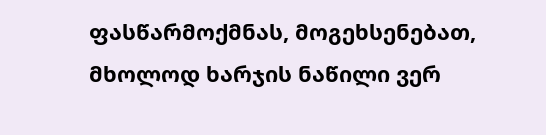ფასწარმოქმნას, მოგეხსენებათ, მხოლოდ ხარჯის ნაწილი ვერ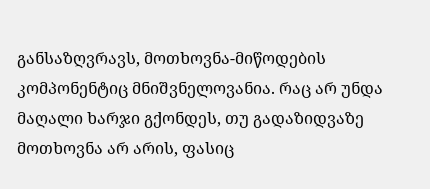განსაზღვრავს, მოთხოვნა-მიწოდების კომპონენტიც მნიშვნელოვანია. რაც არ უნდა მაღალი ხარჯი გქონდეს, თუ გადაზიდვაზე მოთხოვნა არ არის, ფასიც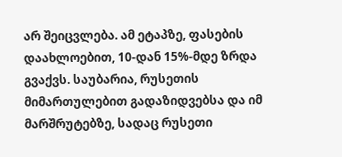არ შეიცვლება. ამ ეტაპზე, ფასების დაახლოებით, 10-დან 15%-მდე ზრდა გვაქვს. საუბარია, რუსეთის მიმართულებით გადაზიდვებსა და იმ მარშრუტებზე, სადაც რუსეთი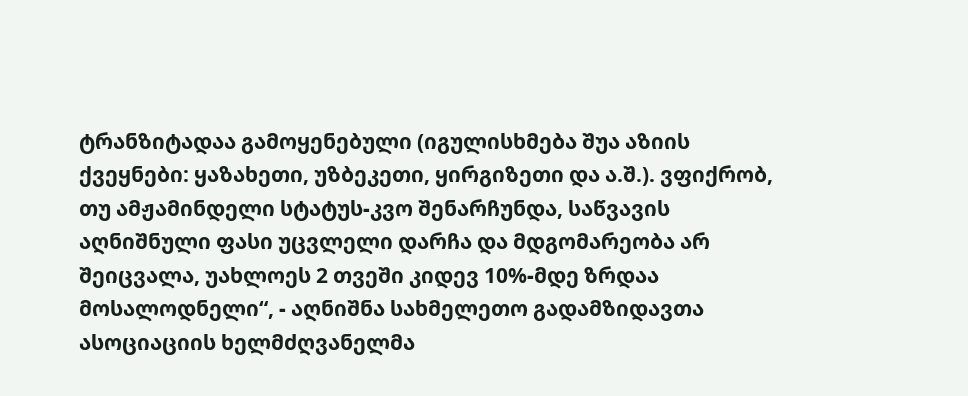ტრანზიტადაა გამოყენებული (იგულისხმება შუა აზიის ქვეყნები: ყაზახეთი, უზბეკეთი, ყირგიზეთი და ა.შ.). ვფიქრობ, თუ ამჟამინდელი სტატუს-კვო შენარჩუნდა, საწვავის აღნიშნული ფასი უცვლელი დარჩა და მდგომარეობა არ შეიცვალა, უახლოეს 2 თვეში კიდევ 10%-მდე ზრდაა მოსალოდნელი“, - აღნიშნა სახმელეთო გადამზიდავთა ასოციაციის ხელმძღვანელმა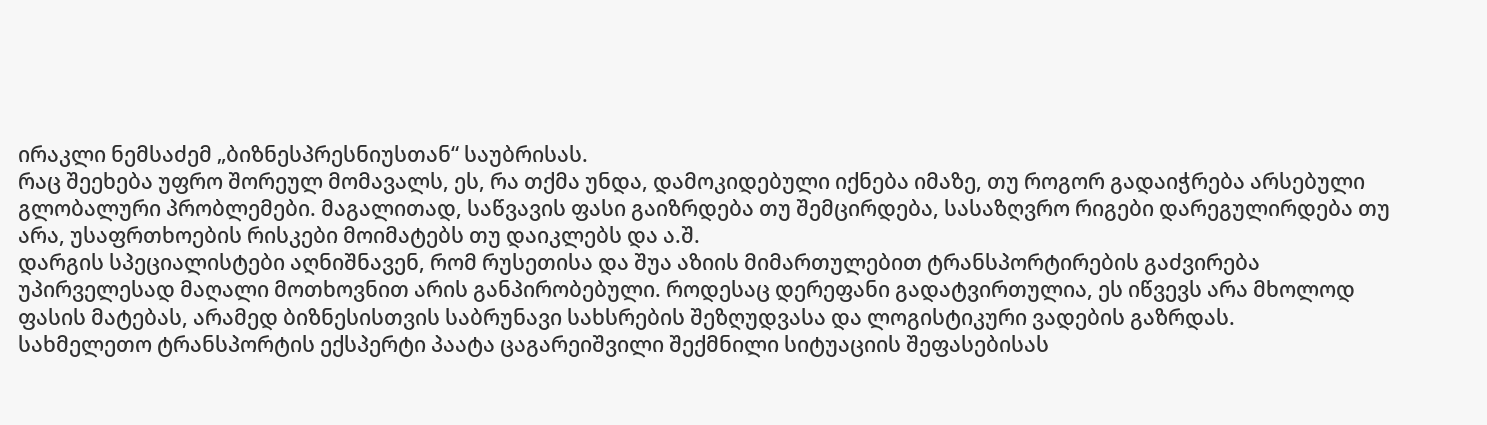ირაკლი ნემსაძემ „ბიზნესპრესნიუსთან“ საუბრისას.
რაც შეეხება უფრო შორეულ მომავალს, ეს, რა თქმა უნდა, დამოკიდებული იქნება იმაზე, თუ როგორ გადაიჭრება არსებული გლობალური პრობლემები. მაგალითად, საწვავის ფასი გაიზრდება თუ შემცირდება, სასაზღვრო რიგები დარეგულირდება თუ არა, უსაფრთხოების რისკები მოიმატებს თუ დაიკლებს და ა.შ.
დარგის სპეციალისტები აღნიშნავენ, რომ რუსეთისა და შუა აზიის მიმართულებით ტრანსპორტირების გაძვირება უპირველესად მაღალი მოთხოვნით არის განპირობებული. როდესაც დერეფანი გადატვირთულია, ეს იწვევს არა მხოლოდ ფასის მატებას, არამედ ბიზნესისთვის საბრუნავი სახსრების შეზღუდვასა და ლოგისტიკური ვადების გაზრდას.
სახმელეთო ტრანსპორტის ექსპერტი პაატა ცაგარეიშვილი შექმნილი სიტუაციის შეფასებისას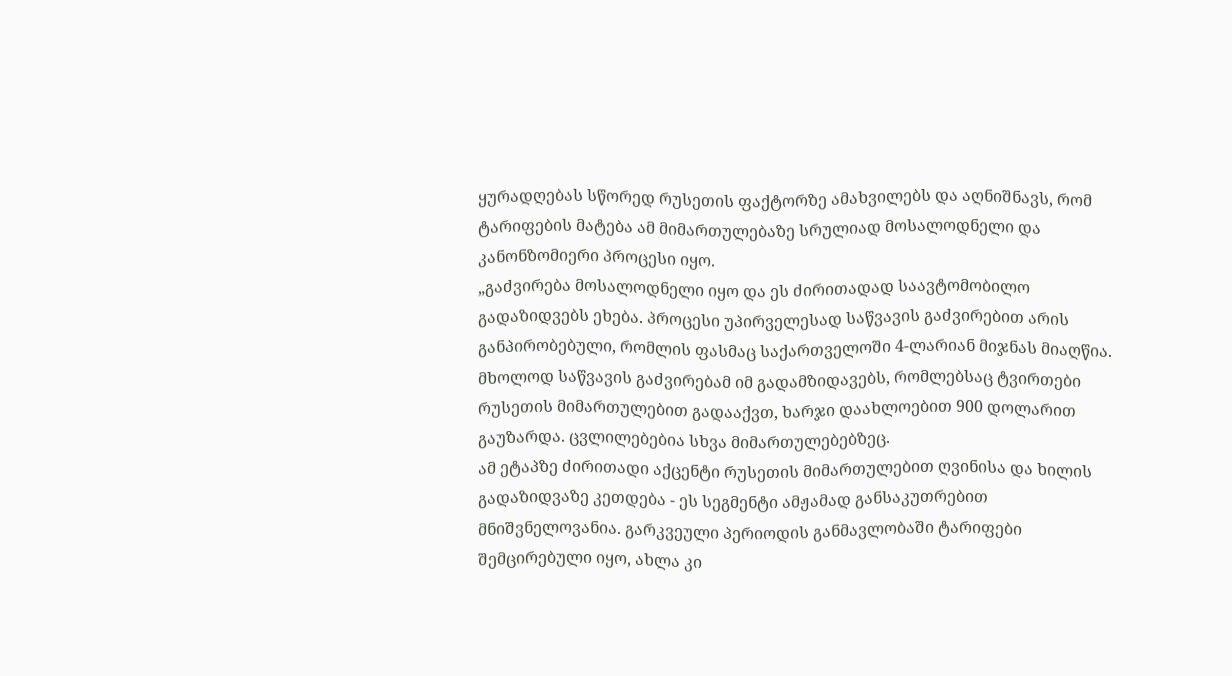ყურადღებას სწორედ რუსეთის ფაქტორზე ამახვილებს და აღნიშნავს, რომ ტარიფების მატება ამ მიმართულებაზე სრულიად მოსალოდნელი და კანონზომიერი პროცესი იყო.
„გაძვირება მოსალოდნელი იყო და ეს ძირითადად საავტომობილო გადაზიდვებს ეხება. პროცესი უპირველესად საწვავის გაძვირებით არის განპირობებული, რომლის ფასმაც საქართველოში 4-ლარიან მიჯნას მიაღწია. მხოლოდ საწვავის გაძვირებამ იმ გადამზიდავებს, რომლებსაც ტვირთები რუსეთის მიმართულებით გადააქვთ, ხარჯი დაახლოებით 900 დოლარით გაუზარდა. ცვლილებებია სხვა მიმართულებებზეც.
ამ ეტაპზე ძირითადი აქცენტი რუსეთის მიმართულებით ღვინისა და ხილის გადაზიდვაზე კეთდება - ეს სეგმენტი ამჟამად განსაკუთრებით მნიშვნელოვანია. გარკვეული პერიოდის განმავლობაში ტარიფები შემცირებული იყო, ახლა კი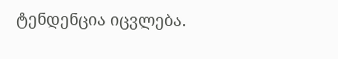ტენდენცია იცვლება.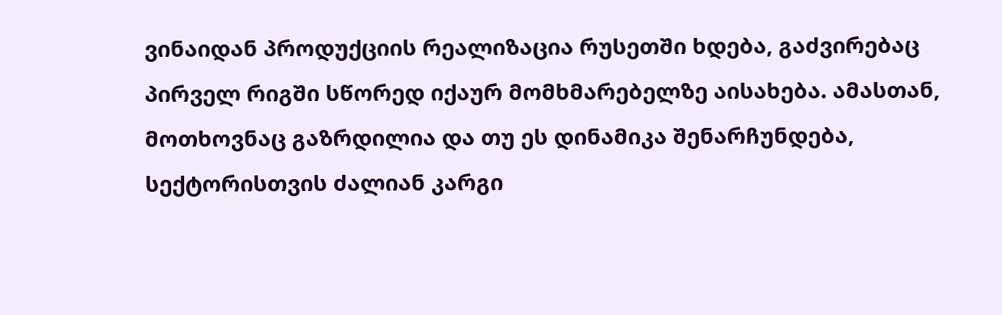ვინაიდან პროდუქციის რეალიზაცია რუსეთში ხდება, გაძვირებაც პირველ რიგში სწორედ იქაურ მომხმარებელზე აისახება. ამასთან, მოთხოვნაც გაზრდილია და თუ ეს დინამიკა შენარჩუნდება, სექტორისთვის ძალიან კარგი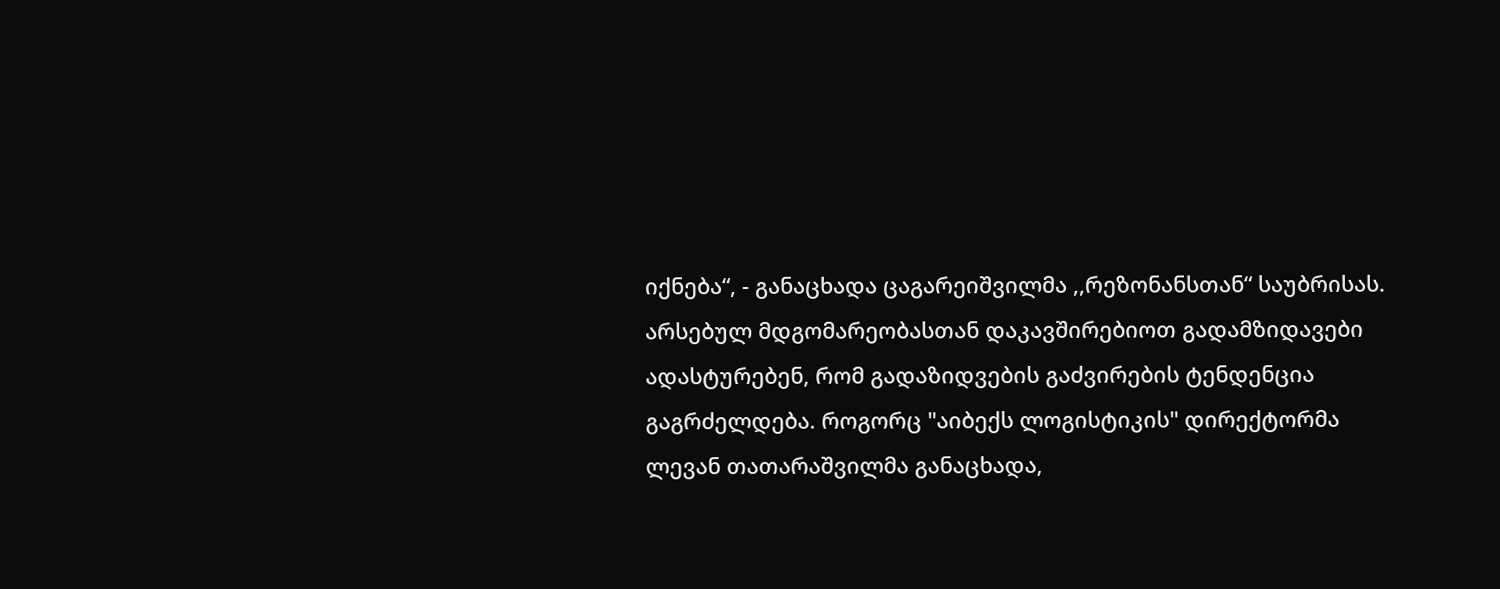იქნება“, - განაცხადა ცაგარეიშვილმა ,,რეზონანსთან“ საუბრისას.
არსებულ მდგომარეობასთან დაკავშირებიოთ გადამზიდავები ადასტურებენ, რომ გადაზიდვების გაძვირების ტენდენცია გაგრძელდება. როგორც "აიბექს ლოგისტიკის" დირექტორმა ლევან თათარაშვილმა განაცხადა,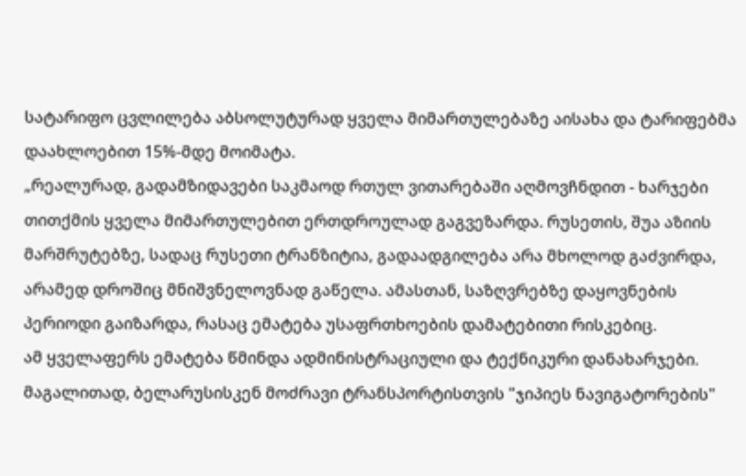სატარიფო ცვლილება აბსოლუტურად ყველა მიმართულებაზე აისახა და ტარიფებმა დაახლოებით 15%-მდე მოიმატა.
„რეალურად, გადამზიდავები საკმაოდ რთულ ვითარებაში აღმოვჩნდით - ხარჯები თითქმის ყველა მიმართულებით ერთდროულად გაგვეზარდა. რუსეთის, შუა აზიის მარშრუტებზე, სადაც რუსეთი ტრანზიტია, გადაადგილება არა მხოლოდ გაძვირდა, არამედ დროშიც მნიშვნელოვნად გაწელა. ამასთან, საზღვრებზე დაყოვნების პერიოდი გაიზარდა, რასაც ემატება უსაფრთხოების დამატებითი რისკებიც.
ამ ყველაფერს ემატება წმინდა ადმინისტრაციული და ტექნიკური დანახარჯები. მაგალითად, ბელარუსისკენ მოძრავი ტრანსპორტისთვის "ჯიპიეს ნავიგატორების"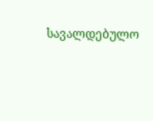სავალდებულო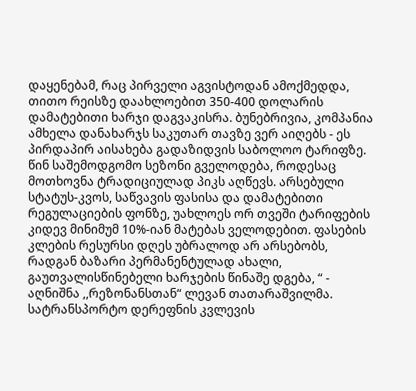დაყენებამ, რაც პირველი აგვისტოდან ამოქმედდა, თითო რეისზე დაახლოებით 350-400 დოლარის დამატებითი ხარჯი დაგვაკისრა. ბუნებრივია, კომპანია ამხელა დანახარჯს საკუთარ თავზე ვერ აიღებს - ეს პირდაპირ აისახება გადაზიდვის საბოლოო ტარიფზე.
წინ საშემოდგომო სეზონი გველოდება, როდესაც მოთხოვნა ტრადიციულად პიკს აღწევს. არსებული სტატუს-კვოს, საწვავის ფასისა და დამატებითი რეგულაციების ფონზე, უახლოეს ორ თვეში ტარიფების კიდევ მინიმუმ 10%-იან მატებას ველოდებით. ფასების კლების რესურსი დღეს უბრალოდ არ არსებობს, რადგან ბაზარი პერმანენტულად ახალი, გაუთვალისწინებელი ხარჯების წინაშე დგება, “ - აღნიშნა ,,რეზონანსთან“ ლევან თათარაშვილმა.
სატრანსპორტო დერეფნის კვლევის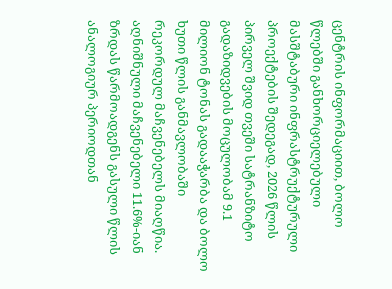ცენტრის ინფორმაციით, ბოლო წლებში განხორციელებული მასშტაბური ინფრასტრუქტურული პროექტების შედეგად, 2026 წლის პირველ შვიდ თვეში სატრანზიტო გადაზიდვების მოცულობამ 9.1 მილიონ ტონას გადააჭარბა და ბოლო ხუთი წლის განმავლობაში რეკორდულ მაჩვენებელს მიაღწია.
აღნიშნული მაჩვენებელი 11.6%-იან ზრდას წარმოადგენს გასული წლის ანალოგიურ პერიოდთან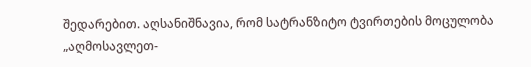შედარებით. აღსანიშნავია, რომ სატრანზიტო ტვირთების მოცულობა „აღმოსავლეთ-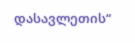დასავლეთის“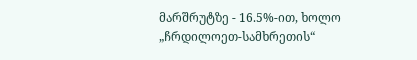მარშრუტზე - 16.5%-ით, ხოლო „ჩრდილოეთ-სამხრეთის“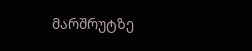მარშრუტზე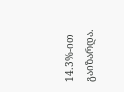14.3%-ით გაიზარდა.